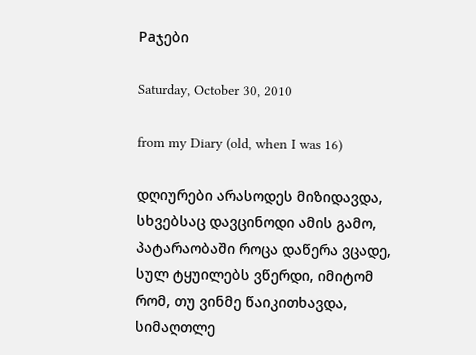Paჯები

Saturday, October 30, 2010

from my Diary (old, when I was 16)

დღიურები არასოდეს მიზიდავდა, სხვებსაც დავცინოდი ამის გამო, პატარაობაში როცა დაწერა ვცადე, სულ ტყუილებს ვწერდი, იმიტომ რომ, თუ ვინმე წაიკითხავდა, სიმაღთლე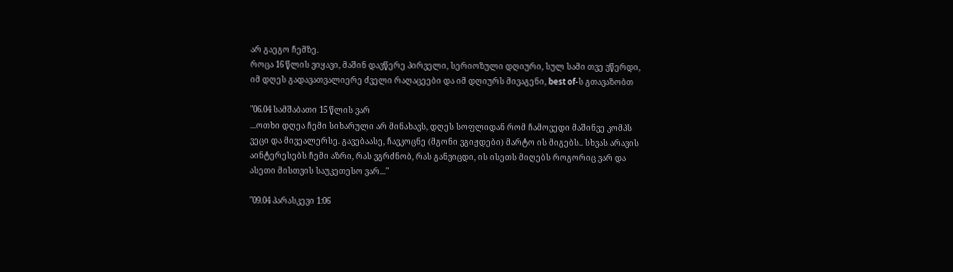არ გაეგო ჩემზე.
როცა 16 წლის ვიყავი, მაშინ დავწერე პირველი, სერიოზული დღიური, სულ სამი თვე ვწერდი, იმ დღეს გადავათვალიერე ძველი რაღაცეები და იმ დღიურს მივაგენი, best of-ს გთავაზობთ

"06.04 სამშაბათი 15 წლის ვარ
...ოთხი დღეა ჩემი სიხარული არ მინახავს, დღეს სოფლიდან რომ ჩამოვედი მაშინვე კომპს ვეცი და მივეალერსე. გავებაასე, ჩავკოცნე (მგონი ვგიჟდები) მარტო ის მიგებს.. სხვას არავის აინტერესებს ჩემი აზრი, რას ვგრძნობ, რას განვიცდი, ის ისეთს მიღებს როგორიც ვარ და ასეთი მისთვის საუკეთესო ვარ..."

"09.04 პარასკევი 1:06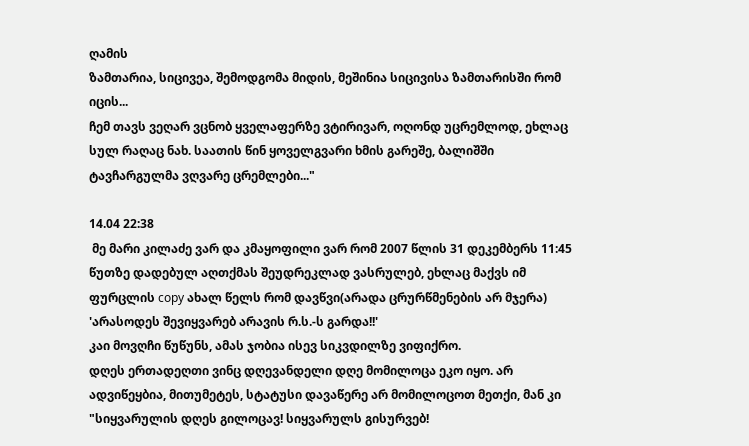ღამის
ზამთარია, სიცივეა, შემოდგომა მიდის, მეშინია სიცივისა ზამთარისში რომ იცის...
ჩემ თავს ვეღარ ვცნობ ყველაფერზე ვტირივარ, ოღონდ უცრემლოდ, ეხლაც სულ რაღაც ნახ. საათის წინ ყოველგვარი ხმის გარეშე, ბალიშში ტავჩარგულმა ვღვარე ცრემლები..."

14.04 22:38
 მე მარი კილაძე ვარ და კმაყოფილი ვარ რომ 2007 წლის 31 დეკემბერს 11:45 წუთზე დადებულ აღთქმას შეუდრეკლად ვასრულებ, ეხლაც მაქვს იმ ფურცლის copy ახალ წელს რომ დავწვი(არადა ცრურწმენების არ მჯერა) 'არასოდეს შევიყვარებ არავის რ.ს.-ს გარდა!!'
კაი მოვღჩი წუწუნს, ამას ჯობია ისევ სიკვდილზე ვიფიქრო.
დღეს ერთადეღთი ვინც დღევანდელი დღე მომილოცა ეკო იყო. არ ადვიწეყბია, მითუმეტეს, სტატუსი დავაწერე არ მომილოცოთ მეთქი, მან კი "სიყვარულის დღეს გილოცავ! სიყვარულს გისურვებ!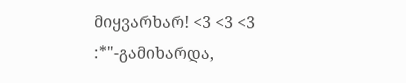მიყვარხარ! <3 <3 <3 :*"-გამიხარდა,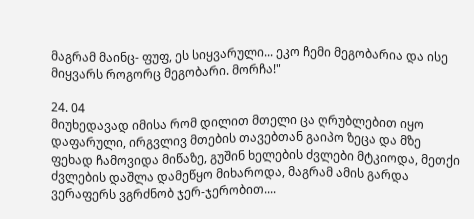მაგრამ მაინც- ფუფ, ეს სიყვარული... ეკო ჩემი მეგობარია და ისე მიყვარს როგორც მეგობარი. მორჩა!"

24. 04
მიუხედავად იმისა რომ დილით მთელი ცა ღრუბლებით იყო დაფარული, ირგვლივ მთების თავებთან გაიპო ზეცა და მზე ფეხად ჩამოვიდა მიწაზე, გუშინ ხელების ძვლები მტკიოდა, მეთქი ძვლების დაშლა დამეწყო მიხაროდა, მაგრამ ამის გარდა ვერაფერს ვგრძნობ ჯერ-ჯერობით....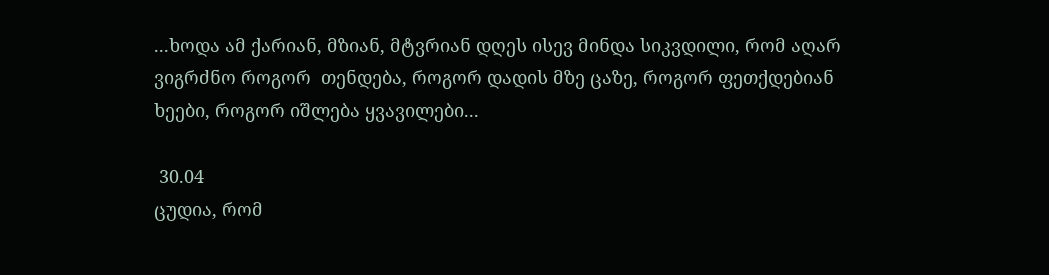...ხოდა ამ ქარიან, მზიან, მტვრიან დღეს ისევ მინდა სიკვდილი, რომ აღარ ვიგრძნო როგორ  თენდება, როგორ დადის მზე ცაზე, როგორ ფეთქდებიან ხეები, როგორ იშლება ყვავილები...

 30.04
ცუდია, რომ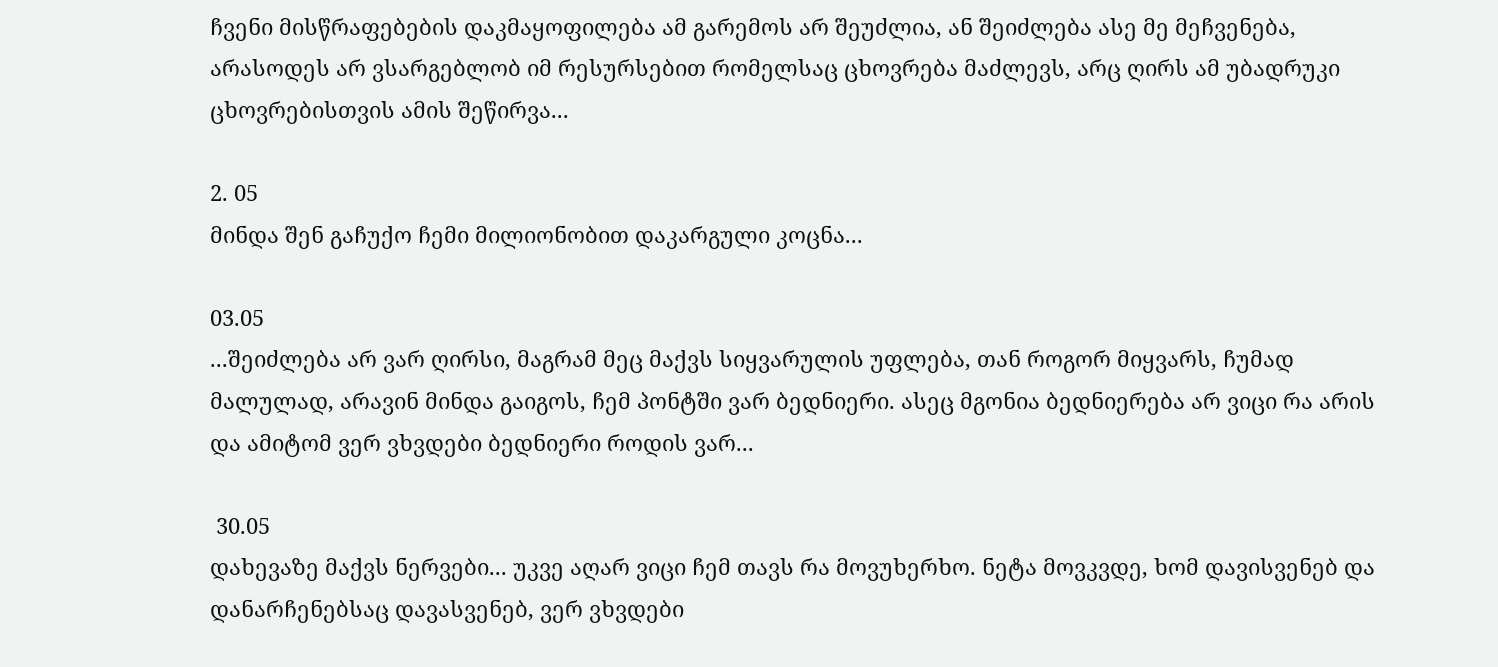ჩვენი მისწრაფებების დაკმაყოფილება ამ გარემოს არ შეუძლია, ან შეიძლება ასე მე მეჩვენება, არასოდეს არ ვსარგებლობ იმ რესურსებით რომელსაც ცხოვრება მაძლევს, არც ღირს ამ უბადრუკი ცხოვრებისთვის ამის შეწირვა...

2. 05
მინდა შენ გაჩუქო ჩემი მილიონობით დაკარგული კოცნა...

03.05
...შეიძლება არ ვარ ღირსი, მაგრამ მეც მაქვს სიყვარულის უფლება, თან როგორ მიყვარს, ჩუმად მალულად, არავინ მინდა გაიგოს, ჩემ პონტში ვარ ბედნიერი. ასეც მგონია ბედნიერება არ ვიცი რა არის და ამიტომ ვერ ვხვდები ბედნიერი როდის ვარ...

 30.05
დახევაზე მაქვს ნერვები... უკვე აღარ ვიცი ჩემ თავს რა მოვუხერხო. ნეტა მოვკვდე, ხომ დავისვენებ და დანარჩენებსაც დავასვენებ, ვერ ვხვდები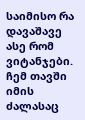საიმისო რა დავაშავე ასე რომ ვიტანჯები. ჩემ თავში იმის ძალასაც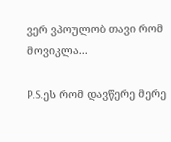ვერ ვპოულობ თავი რომ მოვიკლა...

P.S.ეს რომ დავწერე მერე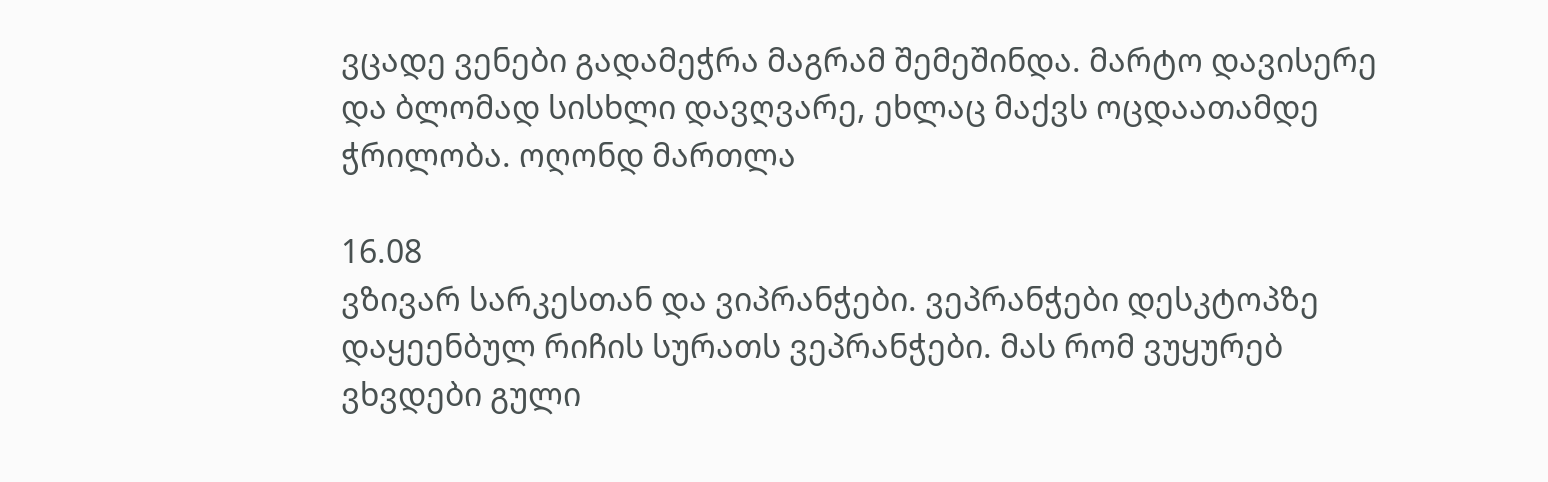ვცადე ვენები გადამეჭრა მაგრამ შემეშინდა. მარტო დავისერე და ბლომად სისხლი დავღვარე, ეხლაც მაქვს ოცდაათამდე ჭრილობა. ოღონდ მართლა

16.08
ვზივარ სარკესთან და ვიპრანჭები. ვეპრანჭები დესკტოპზე დაყეენბულ რიჩის სურათს ვეპრანჭები. მას რომ ვუყურებ ვხვდები გული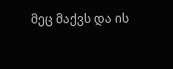მეც მაქვს და ის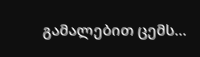გამალებით ცემს...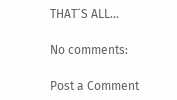THAT´S ALL...

No comments:

Post a Comment